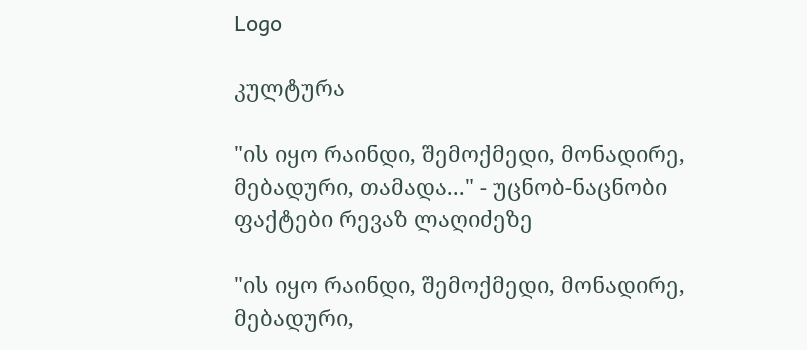Logo

კულტურა

"ის იყო რაინდი, შემოქმედი, მონადირე, მებადური, თამადა..." - უცნობ-ნაცნობი ფაქტები რევაზ ლაღიძეზე

"ის იყო რაინდი, შემოქმედი, მონადირე, მებადური,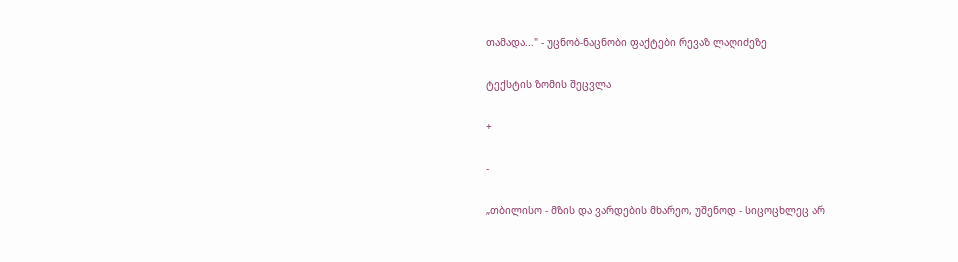თამადა..." - უცნობ-ნაცნობი ფაქტები რევაზ ლაღიძეზე

ტექსტის ზომის შეცვლა

+

-

„თბილისო - მზის და ვარდების მხარეო, უშენოდ - სიცოცხლეც არ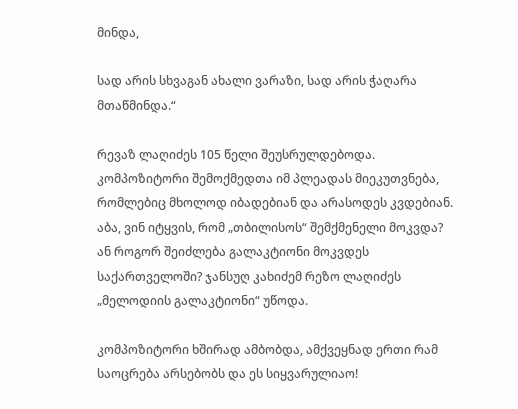მინდა,

სად არის სხვაგან ახალი ვარაზი, სად არის ჭაღარა მთაწმინდა.“

რევაზ ლაღიძეს 105 წელი შეუსრულდებოდა. კომპოზიტორი შემოქმედთა იმ პლეადას მიეკუთვნება, რომლებიც მხოლოდ იბადებიან და არასოდეს კვდებიან. აბა, ვინ იტყვის, რომ „თბილისოს“ შემქმენელი მოკვდა? ან როგორ შეიძლება გალაკტიონი მოკვდეს საქართველოში? ჯანსუღ კახიძემ რეზო ლაღიძეს „მელოდიის გალაკტიონი“ უწოდა.

კომპოზიტორი ხშირად ამბობდა, ამქვეყნად ერთი რამ საოცრება არსებობს და ეს სიყვარულიაო!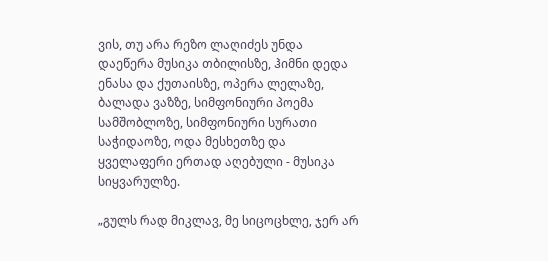ვის, თუ არა რეზო ლაღიძეს უნდა დაეწერა მუსიკა თბილისზე, ჰიმნი დედა ენასა და ქუთაისზე, ოპერა ლელაზე, ბალადა ვაზზე, სიმფონიური პოემა სამშობლოზე, სიმფონიური სურათი საჭიდაოზე, ოდა მესხეთზე და ყველაფერი ერთად აღებული - მუსიკა სიყვარულზე.

„გულს რად მიკლავ, მე სიცოცხლე, ჯერ არ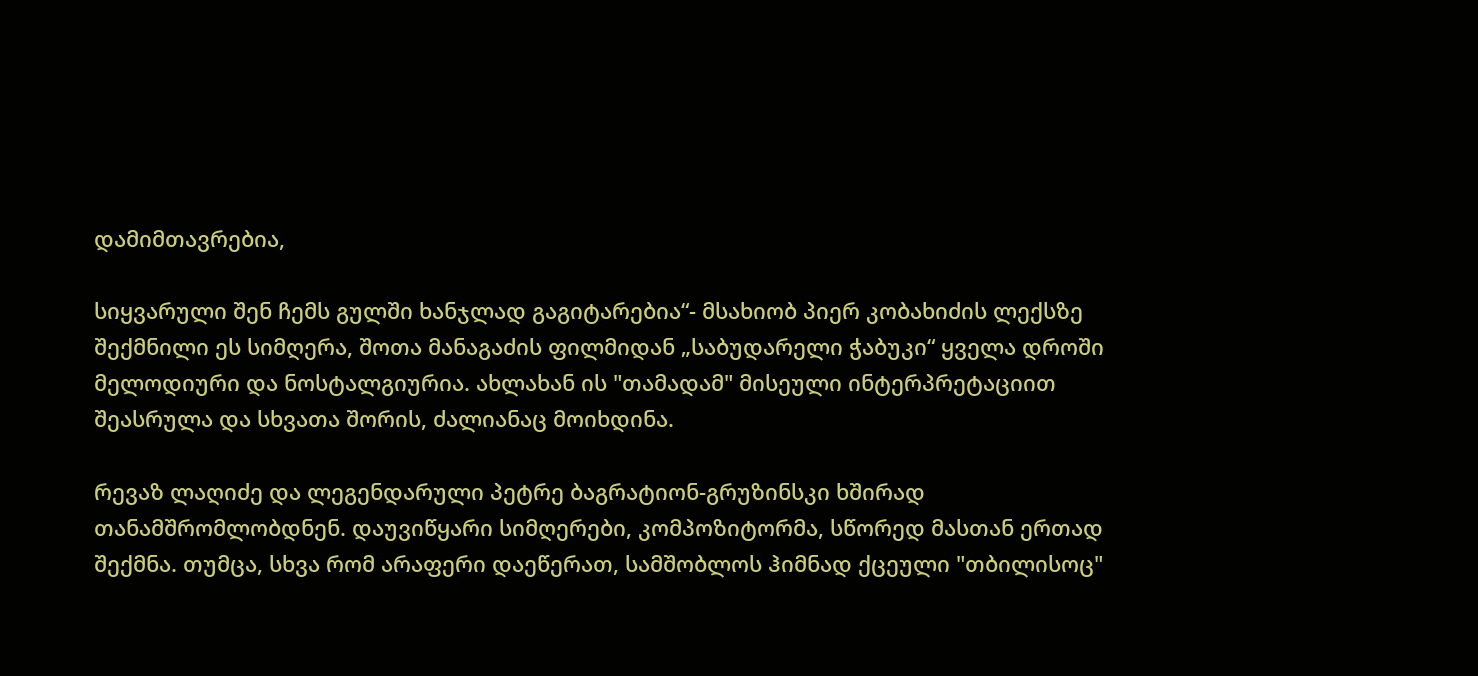დამიმთავრებია,

სიყვარული შენ ჩემს გულში ხანჯლად გაგიტარებია“- მსახიობ პიერ კობახიძის ლექსზე შექმნილი ეს სიმღერა, შოთა მანაგაძის ფილმიდან „საბუდარელი ჭაბუკი“ ყველა დროში მელოდიური და ნოსტალგიურია. ახლახან ის "თამადამ" მისეული ინტერპრეტაციით შეასრულა და სხვათა შორის, ძალიანაც მოიხდინა.

რევაზ ლაღიძე და ლეგენდარული პეტრე ბაგრატიონ-გრუზინსკი ხშირად თანამშრომლობდნენ. დაუვიწყარი სიმღერები, კომპოზიტორმა, სწორედ მასთან ერთად შექმნა. თუმცა, სხვა რომ არაფერი დაეწერათ, სამშობლოს ჰიმნად ქცეული "თბილისოც"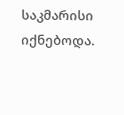საკმარისი იქნებოდა.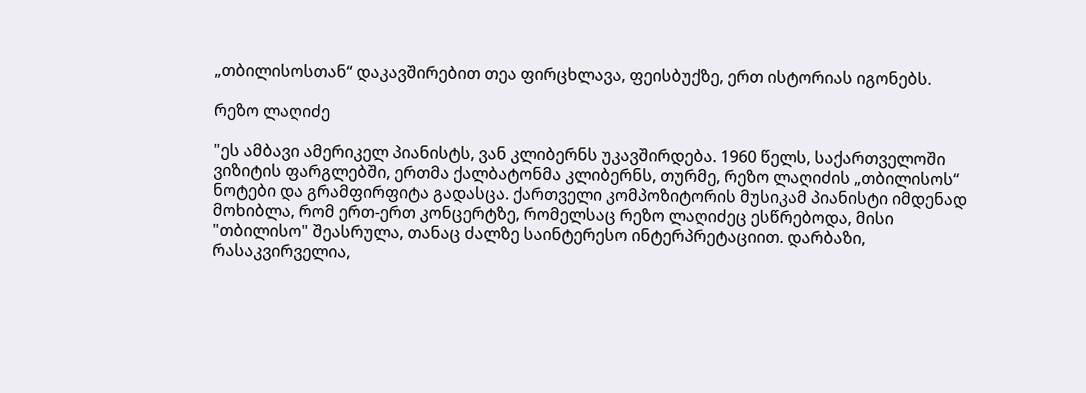„თბილისოსთან“ დაკავშირებით თეა ფირცხლავა, ფეისბუქზე, ერთ ისტორიას იგონებს.

რეზო ლაღიძე

"ეს ამბავი ამერიკელ პიანისტს, ვან კლიბერნს უკავშირდება. 1960 წელს, საქართველოში ვიზიტის ფარგლებში, ერთმა ქალბატონმა კლიბერნს, თურმე, რეზო ლაღიძის „თბილისოს“ ნოტები და გრამფირფიტა გადასცა. ქართველი კომპოზიტორის მუსიკამ პიანისტი იმდენად მოხიბლა, რომ ერთ-ერთ კონცერტზე, რომელსაც რეზო ლაღიძეც ესწრებოდა, მისი "თბილისო" შეასრულა, თანაც ძალზე საინტერესო ინტერპრეტაციით. დარბაზი, რასაკვირველია,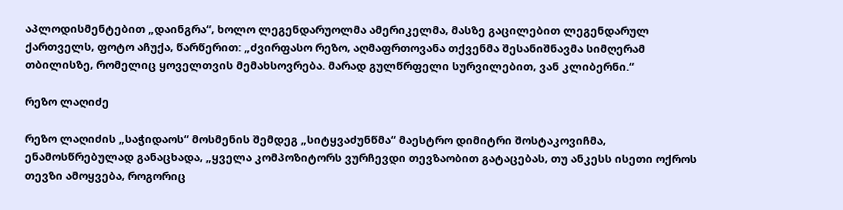აპლოდისმენტებით „დაინგრა“, ხოლო ლეგენდარუოლმა ამერიკელმა, მასზე გაცილებით ლეგენდარულ ქართველს, ფოტო აჩუქა, წარწერით: „ძვირფასო რეზო, აღმაფრთოვანა თქვენმა შესანიშნავმა სიმღერამ თბილისზე, რომელიც ყოველთვის მემახსოვრება. მარად გულწრფელი სურვილებით, ვან კლიბერნი.“

რეზო ლაღიძე

რეზო ლაღიძის „საჭიდაოს“ მოსმენის შემდეგ „სიტყვაძუნწმა“ მაესტრო დიმიტრი შოსტაკოვიჩმა, ენამოსწრებულად განაცხადა, „ყველა კომპოზიტორს ვურჩევდი თევზაობით გატაცებას, თუ ანკესს ისეთი ოქროს თევზი ამოყვება, როგორიც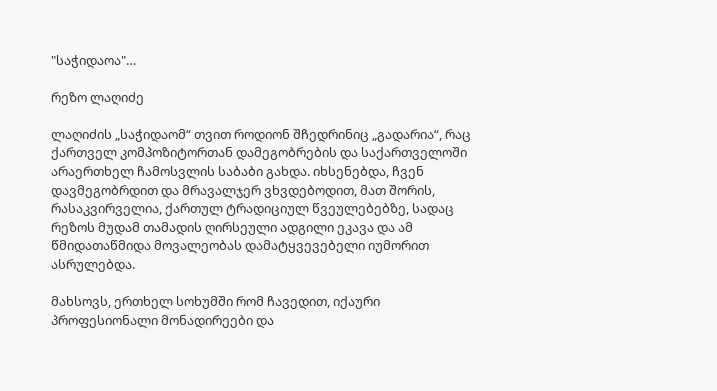"საჭიდაოა"…

რეზო ლაღიძე

ლაღიძის „საჭიდაომ“ თვით როდიონ შჩედრინიც „გადარია“, რაც ქართველ კომპოზიტორთან დამეგობრების და საქართველოში არაერთხელ ჩამოსვლის საბაბი გახდა. იხსენებდა, ჩვენ დავმეგობრდით და მრავალჯერ ვხვდებოდით, მათ შორის, რასაკვირველია, ქართულ ტრადიციულ წვეულებებზე, სადაც რეზოს მუდამ თამადის ღირსეული ადგილი ეკავა და ამ წმიდათაწმიდა მოვალეობას დამატყვევებელი იუმორით ასრულებდა.

მახსოვს, ერთხელ სოხუმში რომ ჩავედით, იქაური პროფესიონალი მონადირეები და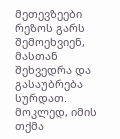მეთევზეები რეზოს გარს შემოეხვიენ, მასთან შეხვედრა და გასაუბრება სურდათ. მოკლედ, იმის თქმა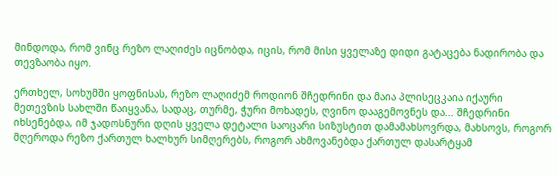მინდოდა, რომ ვინც რეზო ლაღიძეს იცნობდა, იცის, რომ მისი ყველაზე დიდი გატაცება ნადირობა და თევზაობა იყო.

ერთხელ, სოხუმში ყოფნისას, რეზო ლაღიძემ როდიონ შჩედრინი და მაია პლისეცკაია იქაური მეთევზის სახლში წაიყვანა, სადაც, თურმე, ჭური მოხადეს, ღვინო დააგემოვნეს და... შჩედრინი იხსენებდა, იმ ჯადოსნური დღის ყველა დეტალი საოცარი სიზუსტით დამამახსოვრდა, მახსოვს, როგორ მღეროდა რეზო ქართულ ხალხურ სიმღერებს, როგორ ახმოვანებდა ქართულ დასარტყამ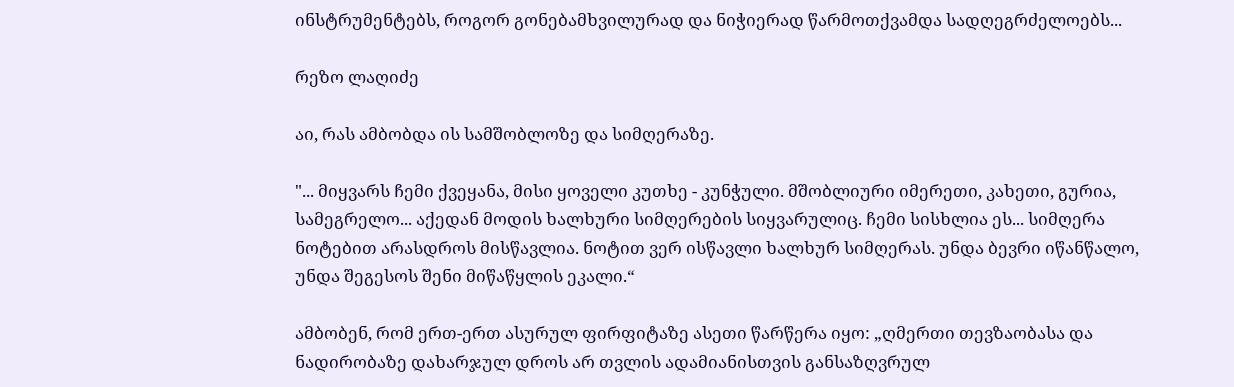ინსტრუმენტებს, როგორ გონებამხვილურად და ნიჭიერად წარმოთქვამდა სადღეგრძელოებს...

რეზო ლაღიძე

აი, რას ამბობდა ის სამშობლოზე და სიმღერაზე.

"... მიყვარს ჩემი ქვეყანა, მისი ყოველი კუთხე - კუნჭული. მშობლიური იმერეთი, კახეთი, გურია, სამეგრელო... აქედან მოდის ხალხური სიმღერების სიყვარულიც. ჩემი სისხლია ეს... სიმღერა ნოტებით არასდროს მისწავლია. ნოტით ვერ ისწავლი ხალხურ სიმღერას. უნდა ბევრი იწანწალო, უნდა შეგესოს შენი მიწაწყლის ეკალი.“

ამბობენ, რომ ერთ-ერთ ასურულ ფირფიტაზე ასეთი წარწერა იყო: „ღმერთი თევზაობასა და ნადირობაზე დახარჯულ დროს არ თვლის ადამიანისთვის განსაზღვრულ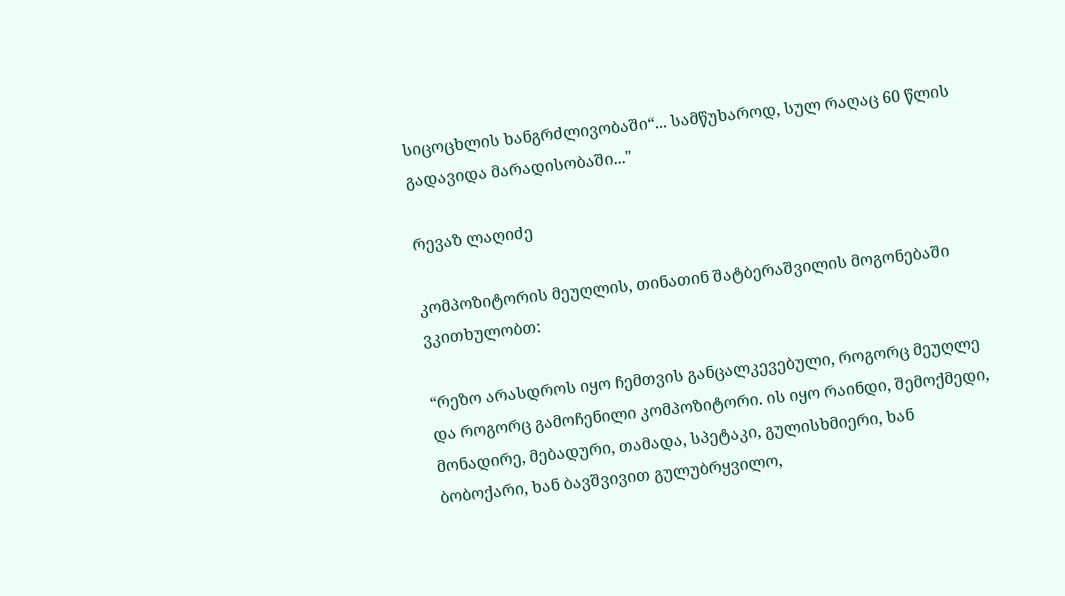სიცოცხლის ხანგრძლივობაში“... სამწუხაროდ, სულ რაღაც 60 წლის გადავიდა მარადისობაში..."

რევაზ ლაღიძე

კომპოზიტორის მეუღლის, თინათინ შატბერაშვილის მოგონებაში ვკითხულობთ:

“რეზო არასდროს იყო ჩემთვის განცალკევებული, როგორც მეუღლე და როგორც გამოჩენილი კომპოზიტორი. ის იყო რაინდი, შემოქმედი, მონადირე, მებადური, თამადა, სპეტაკი, გულისხმიერი, ხან ბობოქარი, ხან ბავშვივით გულუბრყვილო,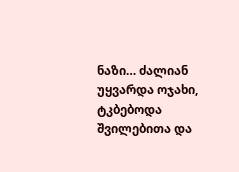ნაზი… ძალიან უყვარდა ოჯახი, ტკბებოდა შვილებითა და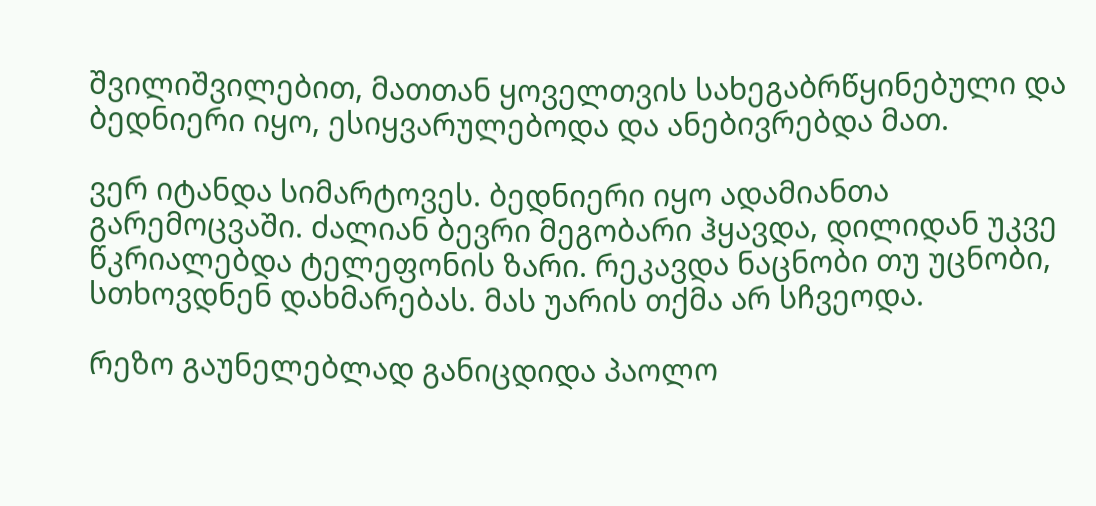შვილიშვილებით, მათთან ყოველთვის სახეგაბრწყინებული და ბედნიერი იყო, ესიყვარულებოდა და ანებივრებდა მათ.

ვერ იტანდა სიმარტოვეს. ბედნიერი იყო ადამიანთა გარემოცვაში. ძალიან ბევრი მეგობარი ჰყავდა, დილიდან უკვე წკრიალებდა ტელეფონის ზარი. რეკავდა ნაცნობი თუ უცნობი, სთხოვდნენ დახმარებას. მას უარის თქმა არ სჩვეოდა.

რეზო გაუნელებლად განიცდიდა პაოლო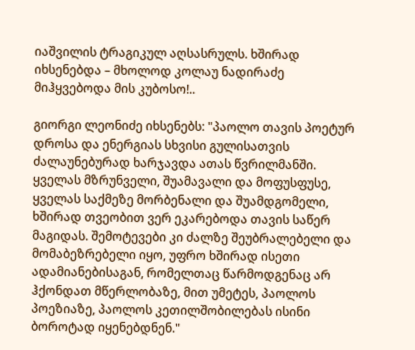იაშვილის ტრაგიკულ აღსასრულს. ხშირად იხსენებდა – მხოლოდ კოლაუ ნადირაძე მიჰყვებოდა მის კუბოსო!..

გიორგი ლეონიძე იხსენებს: "პაოლო თავის პოეტურ დროსა და ენერგიას სხვისი გულისათვის ძალაუნებურად ხარჯავდა ათას წვრილმანში. ყველას მზრუნველი, შუამავალი და მოფუსფუსე, ყველას საქმეზე მორბენალი და შუამდგომელი, ხშირად თვეობით ვერ ეკარებოდა თავის საწერ მაგიდას. შემოტევები კი ძალზე შეუბრალებელი და მომაბეზრებელი იყო, უფრო ხშირად ისეთი ადამიანებისაგან, რომელთაც წარმოდგენაც არ ჰქონდათ მწერლობაზე, მით უმეტეს, პაოლოს პოეზიაზე, პაოლოს კეთილშობილებას ისინი ბოროტად იყენებდნენ."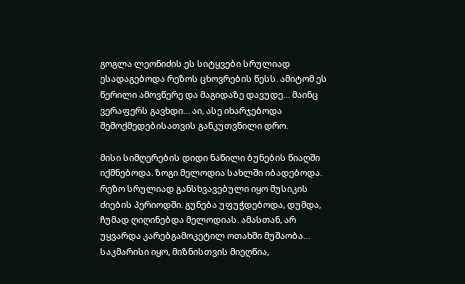გოგლა ლეონიძის ეს სიტყვები სრულიად ესადაგებოდა რეზოს ცხოვრების წესს. ამიტომ ეს წერილი ამოვწერე და მაგიდაზე დავუდე… მაინც ვერაფერს გავხდი… აი, ასე იხარჯებოდა შემოქმედებისათვის განკუთვნილი დრო.

მისი სიმღერების დიდი ნაწილი ბუნების წიაღში იქმნებოდა. ზოგი მელოდია სახლში იბადებოდა. რეზო სრულიად განსხვავებული იყო მუსიკის ძიების პერიოდში. გუნება უფუჭდებოდა, დუმდა, ჩუმად ღიღინებდა მელოდიას. ამასთან, არ უყვარდა კარებგამოკეტილ ოთახში მუშაობა… საკმარისი იყო, მიზნისთვის მიეღწია,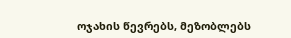ოჯახის წევრებს, მეზობლებს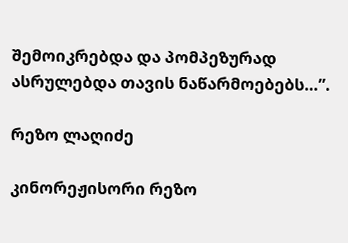შემოიკრებდა და პომპეზურად ასრულებდა თავის ნაწარმოებებს…”.

რეზო ლაღიძე

კინორეჟისორი რეზო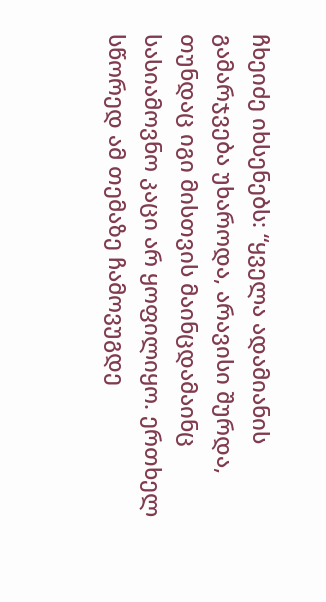ჩხეიძე იხსენებს: “ყველა ადამიანის გამარჯვება უხაროდა, არავისი შურდა, თუნდაც იგი მისთვის მაინცდამაინც სასიამოვნო კაცი არ ყოფილიყო. ერთხელ სწორედ ამ თემაზე ჩამოვუგდე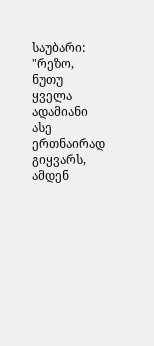საუბარი: "რეზო, ნუთუ ყველა ადამიანი ასე ერთნაირად გიყვარს, ამდენ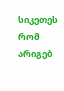სიკეთეს რომ არიგებ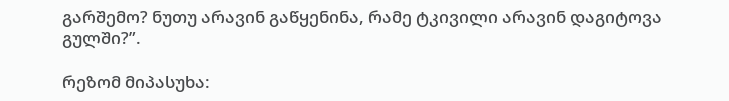გარშემო? ნუთუ არავინ გაწყენინა, რამე ტკივილი არავინ დაგიტოვა გულში?”.

რეზომ მიპასუხა: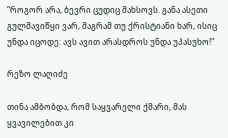“როგორ არა, ბევრი ცუდიც მახსოვს. განა ასეთი გულმავიწყი ვარ, მაგრამ თუ ქრისტიანი ხარ, ისიც უნდა იცოდე: ავს ავით არასდროს უნდა უპასუხო!"

რეზო ლაღიძე

თინა ამბობდა, რომ საყვარელი ქმარი, მას ყვავილებით კი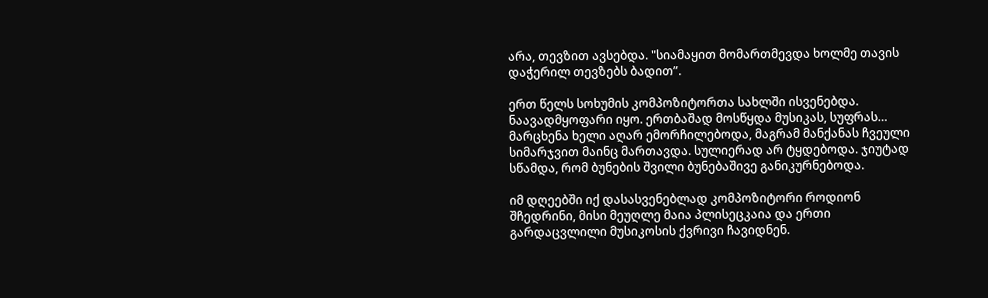არა, თევზით ავსებდა. "სიამაყით მომართმევდა ხოლმე თავის დაჭერილ თევზებს ბადით”.

ერთ წელს სოხუმის კომპოზიტორთა სახლში ისვენებდა. ნაავადმყოფარი იყო. ერთბაშად მოსწყდა მუსიკას, სუფრას… მარცხენა ხელი აღარ ემორჩილებოდა, მაგრამ მანქანას ჩვეული სიმარჯვით მაინც მართავდა. სულიერად არ ტყდებოდა. ჯიუტად სწამდა, რომ ბუნების შვილი ბუნებაშივე განიკურნებოდა.

იმ დღეებში იქ დასასვენებლად კომპოზიტორი როდიონ შჩედრინი, მისი მეუღლე მაია პლისეცკაია და ერთი გარდაცვლილი მუსიკოსის ქვრივი ჩავიდნენ.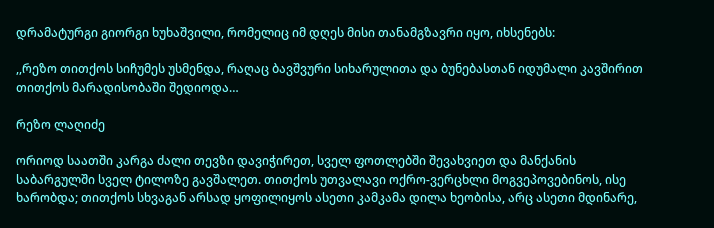დრამატურგი გიორგი ხუხაშვილი, რომელიც იმ დღეს მისი თანამგზავრი იყო, იხსენებს:

,,რეზო თითქოს სიჩუმეს უსმენდა, რაღაც ბავშვური სიხარულითა და ბუნებასთან იდუმალი კავშირით თითქოს მარადისობაში შედიოდა…

რეზო ლაღიძე

ორიოდ საათში კარგა ძალი თევზი დავიჭირეთ, სველ ფოთლებში შევახვიეთ და მანქანის საბარგულში სველ ტილოზე გავშალეთ. თითქოს უთვალავი ოქრო-ვერცხლი მოგვეპოვებინოს, ისე ხარობდა; თითქოს სხვაგან არსად ყოფილიყოს ასეთი კამკამა დილა ხეობისა, არც ასეთი მდინარე,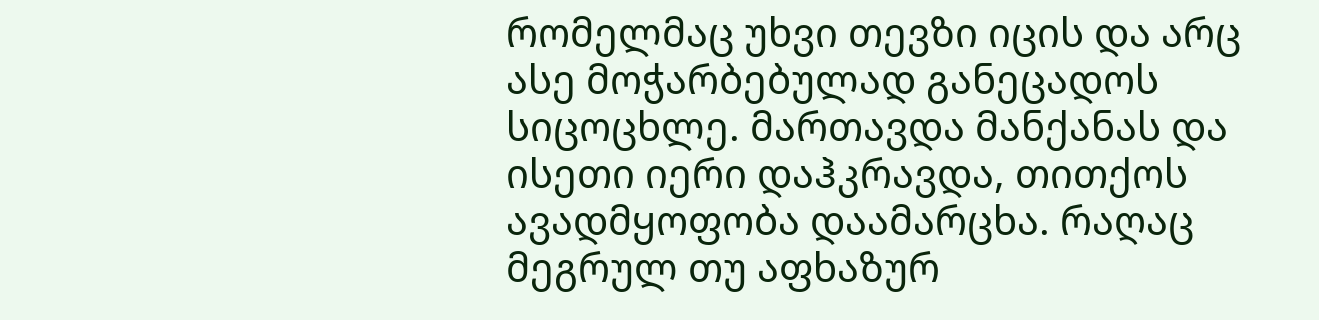რომელმაც უხვი თევზი იცის და არც ასე მოჭარბებულად განეცადოს სიცოცხლე. მართავდა მანქანას და ისეთი იერი დაჰკრავდა, თითქოს ავადმყოფობა დაამარცხა. რაღაც მეგრულ თუ აფხაზურ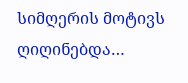სიმღერის მოტივს ღიღინებდა…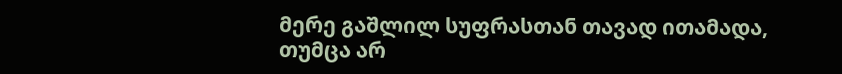მერე გაშლილ სუფრასთან თავად ითამადა, თუმცა არ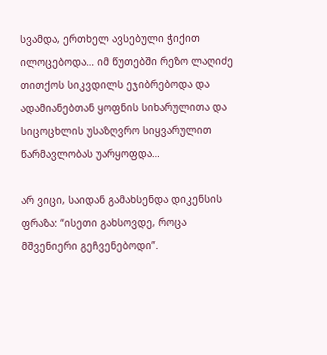სვამდა, ერთხელ ავსებული ჭიქით ილოცებოდა… იმ წუთებში რეზო ლაღიძე თითქოს სიკვდილს ეჯიბრებოდა და ადამიანებთან ყოფნის სიხარულითა და სიცოცხლის უსაზღვრო სიყვარულით წარმავლობას უარყოფდა…

არ ვიცი, საიდან გამახსენდა დიკენსის ფრაზა: “ისეთი გახსოვდე, როცა მშვენიერი გეჩვენებოდი”.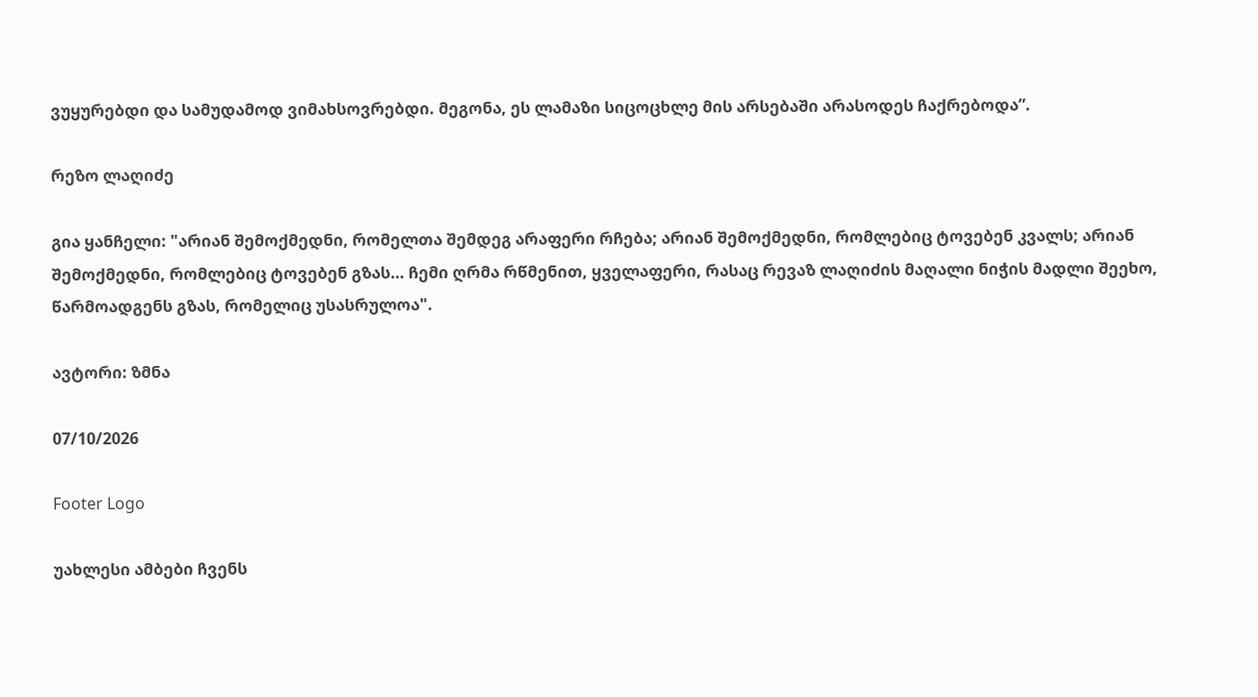ვუყურებდი და სამუდამოდ ვიმახსოვრებდი. მეგონა, ეს ლამაზი სიცოცხლე მის არსებაში არასოდეს ჩაქრებოდა”.

რეზო ლაღიძე

გია ყანჩელი: "არიან შემოქმედნი, რომელთა შემდეგ არაფერი რჩება; არიან შემოქმედნი, რომლებიც ტოვებენ კვალს; არიან შემოქმედნი, რომლებიც ტოვებენ გზას… ჩემი ღრმა რწმენით, ყველაფერი, რასაც რევაზ ლაღიძის მაღალი ნიჭის მადლი შეეხო, წარმოადგენს გზას, რომელიც უსასრულოა".

ავტორი: ზმნა

07/10/2026

Footer Logo

უახლესი ამბები ჩვენს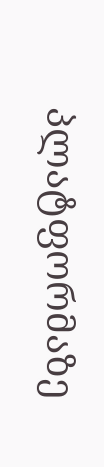პლატფორმაზე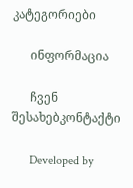კატეგორიები

      ინფორმაცია

      ჩვენ შესახებკონტაქტი

      Developed by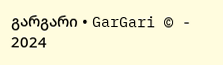გარგარი • GarGari © - 2024